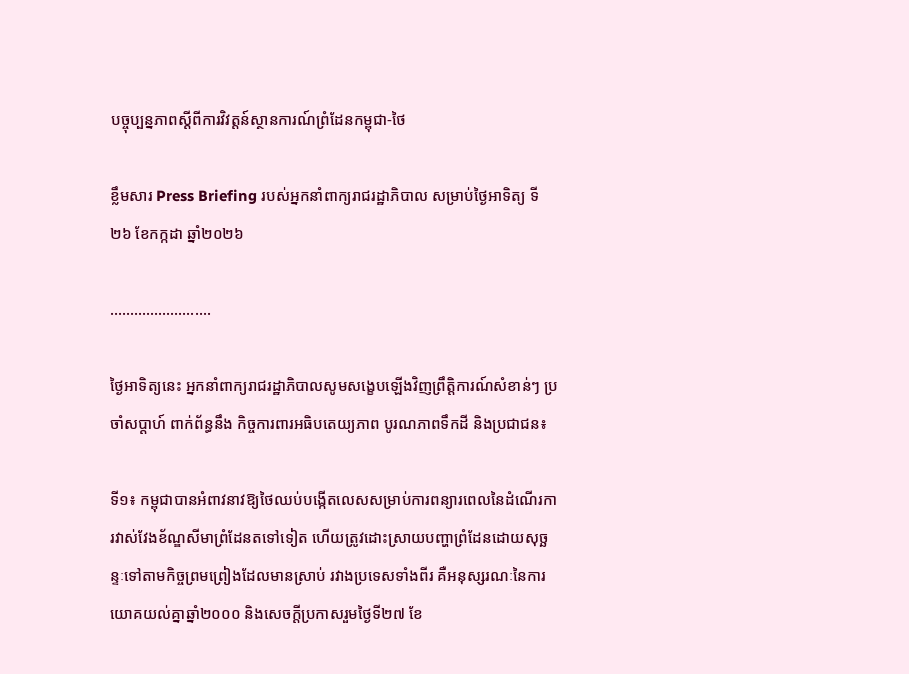បច្ចុប្បន្នភាពស្ដីពីការវិវត្តន៍ស្ថានការណ៍ព្រំដែនកម្ពុជា-ថៃ

ខ្លឹមសារ Press Briefing របស់អ្នកនាំពាក្យរាជរដ្ឋាភិបាល សម្រាប់ថ្ងៃអាទិត្យ ទី២៦ ខែកក្កដា ឆ្នាំ២០២៦

…………………….

ថ្ងៃអាទិត្យនេះ អ្នកនាំពាក្យរាជរដ្ឋាភិបាលសូមសង្ខេបឡើងវិញព្រឹត្តិការណ៍សំខាន់ៗ ប្រចាំសប្តាហ៍ ពាក់ព័ន្ធនឹង កិច្ចការពារអធិបតេយ្យភាព បូរណភាពទឹកដី និងប្រជាជន៖

ទី១៖ កម្ពុជាបានអំពាវនាវឱ្យថៃឈប់បង្កើតលេសសម្រាប់ការពន្យារពេលនៃដំណើរការវាស់វែងខ័ណ្ឌសីមាព្រំដែនតទៅទៀត ហើយត្រូវដោះស្រាយបញ្ហាព្រំដែនដោយសុច្ឆន្ទៈទៅតាមកិច្ចព្រមព្រៀងដែលមានស្រាប់ រវាងប្រទេសទាំងពីរ គឺអនុស្សរណៈនៃការយោគយល់គ្នាឆ្នាំ២០០០ និងសេចក្តីប្រកាសរួមថ្ងៃទី២៧ ខែ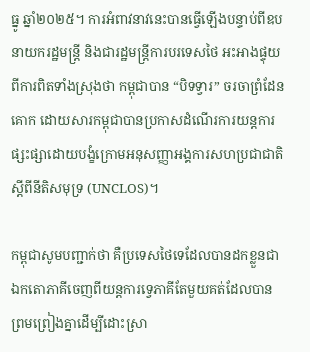ធ្នូ ឆ្នាំ២០២៥។ ការអំពាវនាវនេះបានធ្វើឡើងបន្ទាប់ពីឧបនាយករដ្ឋមន្ត្រី និងជារដ្ឋមន្ត្រីការបរទេសថៃ អះអាងផ្ទុយពីការពិតទាំងស្រុងថា កម្ពុជាបាន “បិទទ្វារ” ចរចាព្រំដែនគោក ដោយសារកម្ពុជាបានប្រកាសដំណើរការយន្តការផ្សះផ្សាដោយបង្ខំក្រោមអនុសញ្ញាអង្គការសហប្រជាជាតិស្តីពីនីតិសមុទ្រ (UNCLOS)។

កម្ពុជាសូមបញ្ជាក់ថា គឺប្រទេសថៃទេដែលបានដកខ្លួនជាឯកតោភាគីចេញពីយន្តការទ្វេភាគីតែមួយគត់ដែលបានព្រមព្រៀងគ្នាដើម្បីដោះស្រា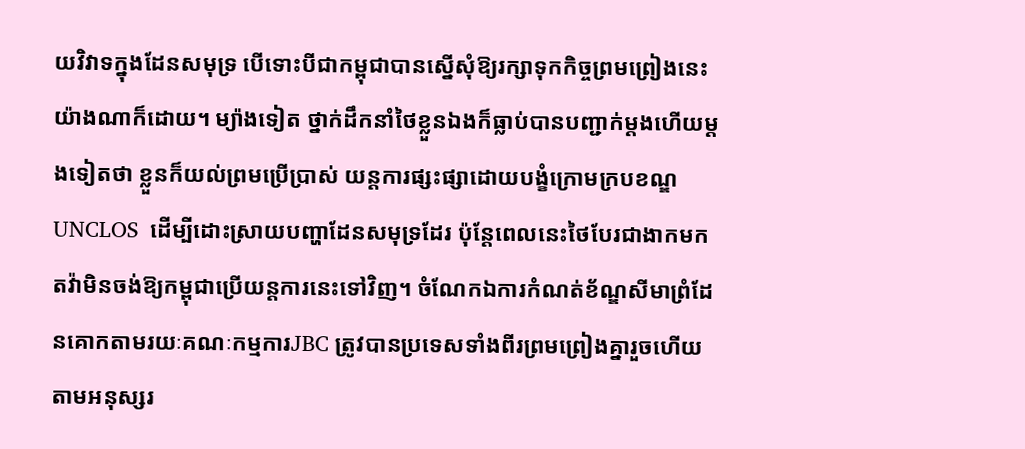យវិវាទក្នុងដែនសមុទ្រ បើទោះបីជាកម្ពុជាបានស្នើសុំឱ្យរក្សាទុកកិច្ចព្រមព្រៀងនេះយ៉ាងណាក៏ដោយ។ ម្យ៉ាងទៀត ថ្នាក់ដឹកនាំថៃខ្លួនឯងក៏ធ្លាប់បានបញ្ជាក់ម្តងហើយម្តងទៀតថា ខ្លួនក៏យល់ព្រមប្រើប្រាស់ យន្តការផ្សះផ្សាដោយបង្ខំក្រោមក្របខណ្ឌ UNCLOS  ដើម្បីដោះស្រាយបញ្ហាដែនសមុទ្រដែរ ប៉ុន្តែពេលនេះថៃបែរជាងាកមកតវ៉ាមិនចង់ឱ្យកម្ពុជាប្រើយន្តការនេះទៅវិញ។ ចំណែកឯការកំណត់ខ័ណ្ឌសីមាព្រំដែនគោកតាមរយៈគណៈកម្មការJBC ត្រូវបានប្រទេសទាំងពីរព្រមព្រៀងគ្នារួចហើយតាមអនុស្សរ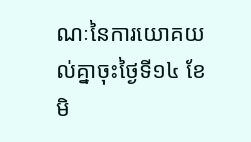ណៈនៃការយោគយល់គ្នាចុះថ្ងៃទី១៤ ខែមិ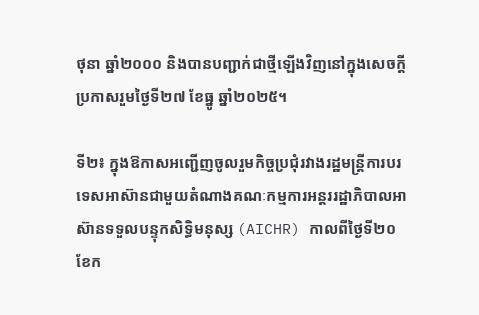ថុនា ឆ្នាំ២០០០ និងបានបញ្ជាក់ជាថ្មីឡើងវិញនៅក្នុងសេចក្តីប្រកាសរួមថ្ងៃទី២៧ ខែធ្នូ ឆ្នាំ២០២៥។

ទី២៖ ក្នុងឱកាសអញ្ជើញចូលរួមកិច្ចប្រជុំរវាងរដ្ឋមន្ត្រីការបរទេសអាស៊ានជាមួយតំណាងគណៈកម្មការអន្តររដ្ឋាភិបាលអាស៊ានទទួលបន្ទុកសិទ្ធិមនុស្ស (AICHR) កាលពីថ្ងៃទី២០ ខែក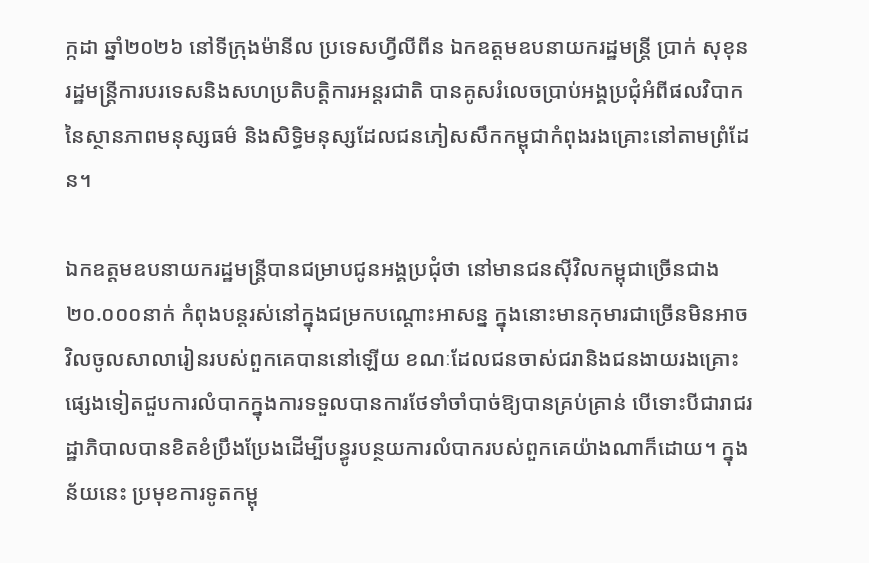ក្កដា ឆ្នាំ២០២៦ នៅទីក្រុងម៉ានីល ប្រទេសហ្វីលីពីន ឯកឧត្តមឧបនាយករដ្ឋមន្ត្រី ប្រាក់ សុខុន រដ្ឋមន្ត្រីការបរទេសនិងសហប្រតិបត្តិការអន្តរជាតិ បានគូសរំលេចប្រាប់អង្គប្រជុំអំពីផលវិបាកនៃស្ថានភាពមនុស្សធម៌ និងសិទ្ធិមនុស្សដែលជនភៀសសឹកកម្ពុជាកំពុងរងគ្រោះនៅតាមព្រំដែន។

ឯកឧត្តមឧបនាយករដ្ឋមន្ត្រីបានជម្រាបជូនអង្គប្រជុំថា នៅមានជនស៊ីវិលកម្ពុជាច្រើនជាង ២០.០០០នាក់ កំពុងបន្តរស់នៅក្នុងជម្រកបណ្តោះអាសន្ន ក្នុងនោះមានកុមារជាច្រើនមិនអាចវិលចូលសាលារៀនរបស់ពួកគេបាននៅឡើយ ខណៈដែលជនចាស់ជរានិងជនងាយរងគ្រោះផ្សេងទៀតជួបការលំបាកក្នុងការទទួលបានការថែទាំចាំបាច់ឱ្យបានគ្រប់គ្រាន់ បើទោះបីជារាជរដ្ឋាភិបាលបានខិតខំប្រឹងប្រែងដើម្បីបន្ធូរបន្ថយការលំបាករបស់ពួកគេយ៉ាងណាក៏ដោយ។ ក្នុងន័យនេះ ប្រមុខការទូតកម្ពុ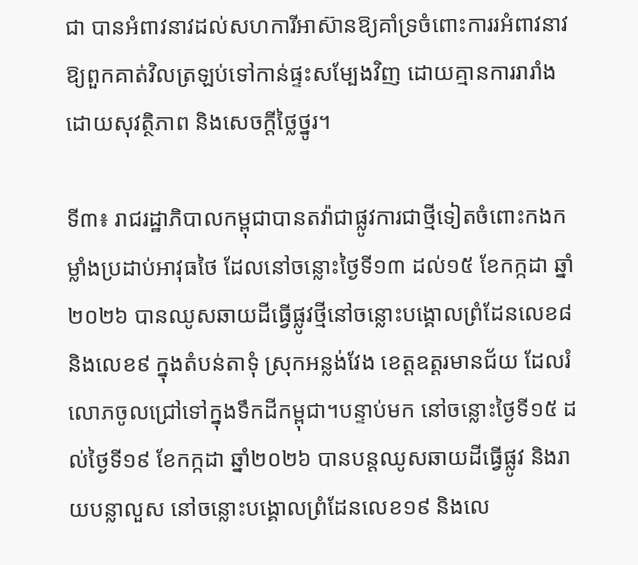ជា បានអំពាវនាវដល់សហការីអាស៊ានឱ្យគាំទ្រចំពោះការរអំពាវនាវឱ្យពួកគាត់វិលត្រឡប់ទៅកាន់ផ្ទះសម្បែងវិញ ដោយគ្មានការរារាំង ដោយសុវត្ថិភាព និងសេចក្តីថ្លៃថ្នូរ។

ទី៣៖ រាជរដ្ឋាភិបាលកម្ពុជាបានតវ៉ាជាផ្លូវការជាថ្មីទៀតចំពោះកងកម្លាំងប្រដាប់អាវុធថៃ ដែលនៅចន្លោះថ្ងៃទី១៣ ដល់១៥ ខែកក្កដា ឆ្នាំ២០២៦ បានឈូសឆាយដីធ្វើផ្លូវថ្មីនៅចន្លោះបង្គោលព្រំដែនលេខ៨ និងលេខ៩ ក្នុងតំបន់តាទុំ ស្រុកអន្លង់វែង ខេត្តឧត្តរមានជ័យ ដែលរំលោភចូលជ្រៅទៅក្នុងទឹកដីកម្ពុជា។បន្ទាប់មក នៅចន្លោះថ្ងៃទី១៥ ដល់ថ្ងៃទី១៩ ខែកក្កដា ឆ្នាំ២០២៦ បានបន្តឈូសឆាយដីធ្វើផ្លូវ និងរាយបន្លាលួស នៅចន្លោះបង្គោលព្រំដែនលេខ១៩ និងលេ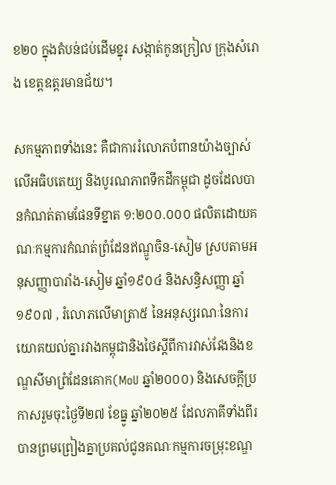ខ២០ ក្នុងតំបន់ជប់ដើមខ្នុរ សង្កាត់កូនក្រៀល ក្រុងសំរោង ខេត្តឧត្តរមានជ័យ។

សកម្មភាពទាំងនេះ គឺជាការរំលោភបំពានយ៉ាងច្បាស់លើអធិបតេយ្យ និងបូរណភាពទឹកដីកម្ពុជា ដូចដែលបានកំណត់តាមផែនទីខ្នាត ១:២០០.០០០ ផលិតដោយគណៈកម្មការកំណត់ព្រំដែនឥណ្ឌូចិន-សៀម ស្របតាមអនុសញ្ញាបារាំង-សៀម ឆ្នាំ១៩០៤ និងសន្ធិសញ្ញា ឆ្នាំ១៩០៧ , រំលោភលើមាត្រា៥ នៃអនុស្សរណៈនៃការយោគយល់គ្នារវាងកម្ពុជានិងថៃស្តីពីការវាស់វែងនិងខណ្ឌសីមាព្រំដែនគោក(MoU ឆ្នាំ២០០០) និងសេចក្តីប្រកាសរួមចុះថ្ងៃទី២៧ ខែធ្នូ ឆ្នាំ២០២៥ ដែលភាគីទាំងពីរបានព្រមព្រៀងគ្នាប្រគល់ជូនគណៈកម្មការចម្រុះខណ្ឌ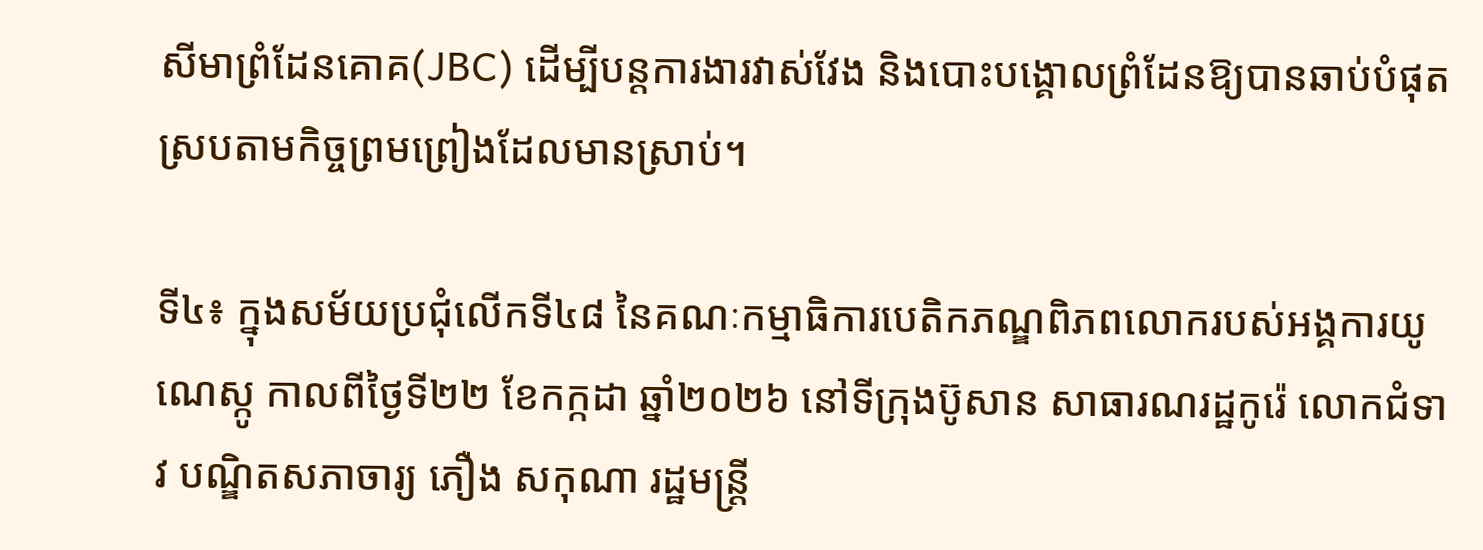សីមាព្រំដែនគោគ(JBC) ដើម្បីបន្តការងារវាស់វែង និងបោះបង្គោលព្រំដែនឱ្យបានឆាប់បំផុតស្របតាមកិច្ចព្រមព្រៀងដែលមានស្រាប់។

ទី៤៖ ក្នុងសម័យប្រជុំលើកទី៤៨ នៃគណៈកម្មាធិការបេតិកភណ្ឌពិភពលោករបស់អង្គការយូណេស្កូ កាលពីថ្ងៃទី២២ ខែកក្កដា ឆ្នាំ២០២៦ នៅទីក្រុងប៊ូសាន សាធារណរដ្ឋកូរ៉េ លោកជំទាវ បណ្ឌិតសភាចារ្យ ភឿង សកុណា រដ្ឋមន្ត្រី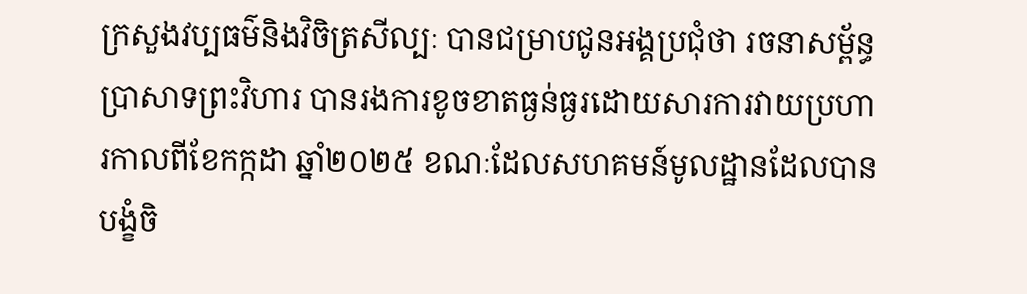ក្រសួងវប្បធម៌និងវិចិត្រសីល្បៈ បានជម្រាបជូនអង្គប្រជុំថា រចនាសម្ព័ន្ធប្រាសាទព្រះវិហារ បានរងការខូចខាតធ្ងន់ធ្ងរដោយសារការវាយប្រហារកាលពីខែកក្កដា ឆ្នាំ២០២៥ ខណៈដែលសហគមន៍មូលដ្ឋានដែលបានបង្ខំចិ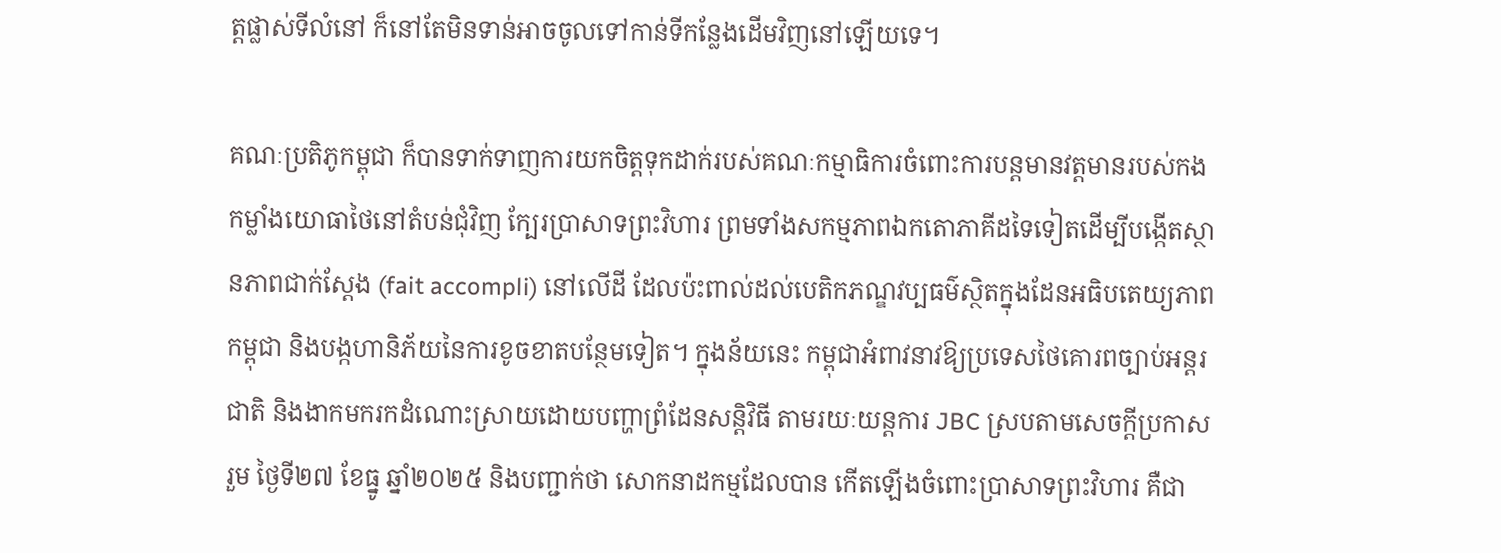ត្តផ្លាស់ទីលំនៅ ក៏នៅតែមិនទាន់អាចចូលទៅកាន់ទីកន្លែងដើមវិញនៅឡើយទេ។

គណៈប្រតិភូកម្ពុជា ក៏បានទាក់ទាញការយកចិត្តទុកដាក់របស់គណៈកម្មាធិការចំពោះការបន្តមានវត្តមានរបស់កងកម្លាំងយោធាថៃនៅតំបន់ជុំវិញ ក្បែរប្រាសាទព្រះវិហារ ព្រមទាំងសកម្មភាពឯកតោភាគីដទៃទៀតដើម្បីបង្កើតស្ថានភាពជាក់ស្តែង (fait accompli) នៅលើដី ដែលប៉ះពាល់ដល់បេតិកភណ្ឌវប្បធម៌ស្ថិតក្នុងដែនអធិបតេយ្យភាពកម្ពុជា និងបង្កហានិភ័យនៃការខូចខាតបន្ថែមទៀត។ ក្នុងន័យនេះ កម្ពុជាអំពាវនាវឱ្យប្រទេសថៃគោរពច្បាប់អន្តរជាតិ និងងាកមករកដំណោះស្រាយដោយបញ្ហាព្រំដែនសន្តិវិធី តាមរយៈយន្តការ JBC ស្របតាមសេចក្តីប្រកាសរួម ថ្ងៃទី២៧ ខែធ្នូ ឆ្នាំ២០២៥ និងបញ្ជាក់ថា សោកនាដកម្មដែលបាន កើតឡើងចំពោះប្រាសាទព្រះវិហារ គឺជា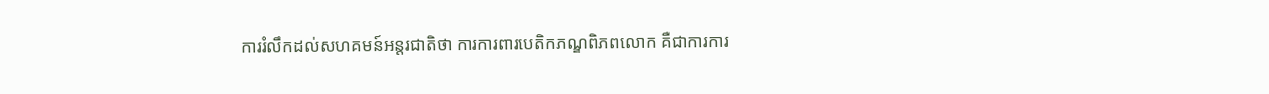ការរំលឹកដល់សហគមន៍អន្តរជាតិថា ការការពារបេតិកភណ្ឌពិភពលោក គឺជាការការ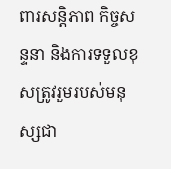ពារសន្តិភាព កិច្ចសន្ទនា និងការទទួលខុសត្រូវរួមរបស់មនុស្សជា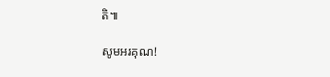តិ៕

សូមអរគុណ!